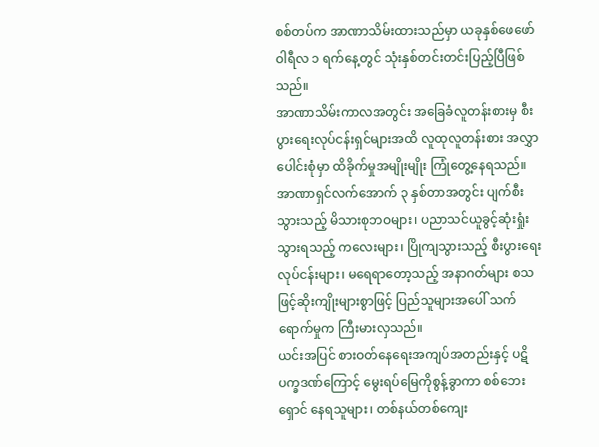စစ်တပ်က အာဏာသိမ်းထားသည်မှာ ယခုနှစ်ဖေဖော်ဝါရီလ ၁ ရက်နေ့တွင် သုံးနှစ်တင်းတင်းပြည့်ပြီဖြစ်သည်။
အာဏာသိမ်းကာလအတွင်း အခြေခံလူတန်းစားမှ စီးပွားရေးလုပ်ငန်းရှင်များအထိ လူထုလူတန်းစား အလွှာပေါင်းစုံမှာ ထိခိုက်မှုအမျိုးမျိုး ကြုံတွေ့နေရသည်။
အာဏာရှင်လက်အောက် ၃ နှစ်တာအတွင်း ပျက်စီးသွားသည့် မိသားစုဘဝများ၊ ပညာသင်ယူခွင့်ဆုံးရှုံးသွားရသည့် ကလေးများ၊ ပြိုကျသွားသည့် စီးပွားရေးလုပ်ငန်းများ၊ မရေရာတော့သည့် အနာဂတ်များ စသဖြင့်ဆိုးကျိုးများစွာဖြင့် ပြည်သူများအပေါ် သက်ရောက်မှုက ကြီးမားလှသည်။
ယင်းအပြင် စားဝတ်နေရေးအကျပ်အတည်းနှင့် ပဋိပက္ခဒဏ်ကြောင့် မွေးရပ်မြေကိုစွန့်ခွာကာ စစ်ဘေးရှောင် နေရသူများ၊ တစ်နယ်တစ်ကျေး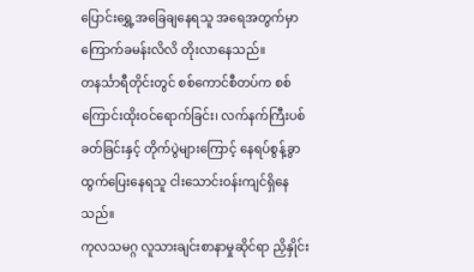ပြောင်းရွှေ့အခြေချနေရသူ အရေအတွက်မှာ ကြောက်ခမန်းလိလိ တိုးလာနေသည်။
တနင်္သာရီတိုင်းတွင် စစ်ကောင်စီတပ်က စစ်ကြောင်းထိုးဝင်ရောက်ခြင်း၊ လက်နက်ကြီးပစ်ခတ်ခြင်းနှင့် တိုက်ပွဲများကြောင့် နေရပ်စွန့်ခွာ ထွက်ပြေးနေရသူ ငါးသောင်းဝန်းကျင်ရှိနေသည်။
ကုလသမဂ္ဂ လူသားချင်းစာနာမှုဆိုင်ရာ ညှိနှိုင်း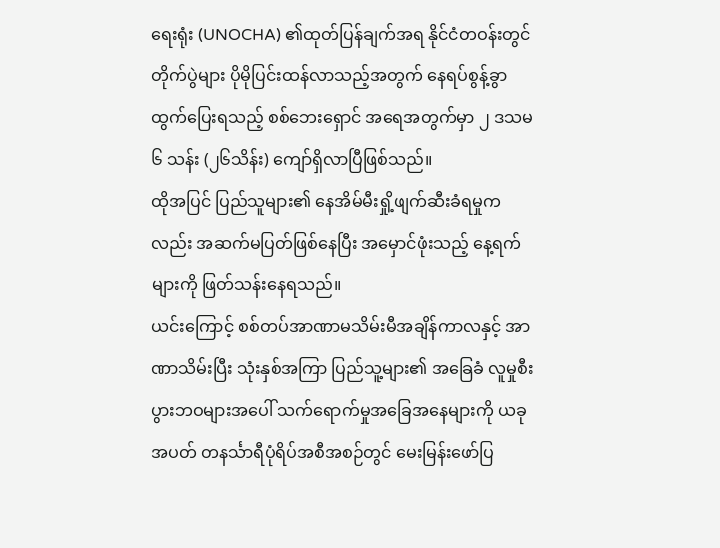ရေးရုံး (UNOCHA) ၏ထုတ်ပြန်ချက်အရ နိုင်ငံတဝန်းတွင် တိုက်ပွဲများ ပိုမိုပြင်းထန်လာသည့်အတွက် နေရပ်စွန့်ခွာ ထွက်ပြေးရသည့် စစ်ဘေးရှောင် အရေအတွက်မှာ ၂ ဒသမ ၆ သန်း (၂၆သိန်း) ကျော်ရှိလာပြီဖြစ်သည်။
ထိုအပြင် ပြည်သူများ၏ နေအိမ်မီးရှို့ဖျက်ဆီးခံရမှုကလည်း အဆက်မပြတ်ဖြစ်နေပြီး အမှောင်ဖုံးသည့် နေ့ရက်များကို ဖြတ်သန်းနေရသည်။
ယင်းကြောင့် စစ်တပ်အာဏာမသိမ်းမီအချိန်ကာလနှင့် အာဏာသိမ်းပြီး သုံးနှစ်အကြာ ပြည်သူ့များ၏ အခြေခံ လူမှုစီးပွားဘဝများအပေါ် သက်ရောက်မှုအခြေအနေများကို ယခုအပတ် တနင်္သာရီပုံရိပ်အစီအစဉ်တွင် မေးမြန်းဖော်ပြ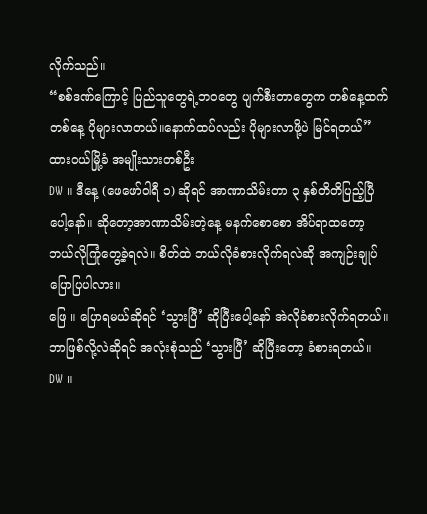လိုက်သည်။
“စစ်ဒဏ်ကြောင့် ပြည်သူတွေရဲ့ဘဝတွေ ပျက်စီးတာတွေက တစ်နေ့ထက်တစ်နေ့ ပိုများလာတယ်။နောက်ထပ်လည်း ပိုများလာဖို့ပဲ မြင်ရတယ်”
ထားဝယ်မြို့ခံ အမျိုးသားတစ်ဦး
DW ။ ဒီနေ့ (ဖေဖော်ဝါရီ ၁) ဆိုရင် အာဏာသိမ်းတာ ၃ နှစ်တိတိပြည့်ပြီပေါ့နော်။ ဆိုတော့အာဏာသိမ်းတဲ့နေ့ မနက်စောစော အိပ်ရာထတော့ ဘယ်လိုကြုံတွေ့ခဲ့ရလဲ။ စိတ်ထဲ ဘယ်လိုခံစားလိုက်ရလဲဆို အကျဉ်းချုပ်ပြောပြပါလား။
ဖြေ ။ ပြောရမယ်ဆိုရင် ‘သွားပြီ’ ဆိုပြီးပေါ့နော် အဲလိုခံစားလိုက်ရတယ်။ဘာဖြစ်လို့လဲဆိုရင် အလုံးစုံသည် ‘သွားပြီ’ ဆိုပြီးတော့ ခံစားရတယ်။
DW ။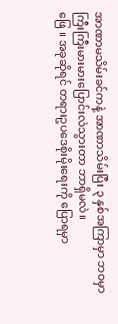အာဏာမသိမ်းခင်ကနဲ့ အာဏာသိမ်းပြီး ၃ နှစ်အကြာမှာ ဘဝမှာ ကြီးကြီးမားမားပြောင်းလဲသွားတာ ဘာရှိမလဲ။
ဖြေ ။ အခုဆိုရင် တရားဥပဒေစိုးမိုးရေးကို ပြောရမှာ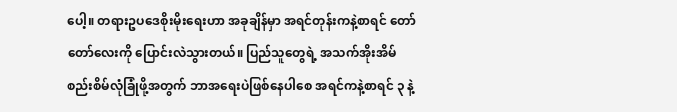ပေါ့။ တရားဥပဒေစိုးမိုးရေးဟာ အခုချိန်မှာ အရင်တုန်းကနဲ့စာရင် တော်တော်လေးကို ပြောင်းလဲသွားတယ်။ ပြည်သူတွေရဲ့ အသက်အိုးအိမ်စည်းစိမ်လုံခြုံဖို့အတွက် ဘာအရေးပဲဖြစ်နေပါစေ အရင်ကနဲ့စာရင် ၃ နဲ့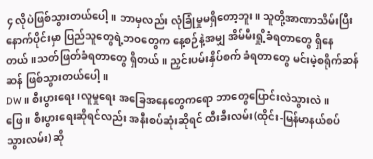၄ လိုပဲဖြစ်သွားတယ်ပေါ့။ ဘာမှလည်း လုံခြုံမှုမရှိတော့ဘူး။ သူတို့အာဏာသိမ်းပြီးနောက်ပိုင်းမှာ ပြည်သူတွေရဲ့ဘဝတွေက နေ့စဉ်နဲ့အမျှ အိမ်မီးရှို့ခံရတာတွေ ရှိနေတယ်။သတ်ဖြတ်ခံရတာတွေ ရှိတယ်။ ညှင်းပမ်းနှိပ်စက် ခံရတာတွေ မင်းမဲ့စရိုက်ဆန်ဆန် ဖြစ်သွားတယ်ပေါ့။
DW ။ စီးပွားရေး၊လူမှုရေး အခြေအနေတွေကရော ဘာတွေပြောင်းလဲသွားလဲ။
ဖြေ ။ စီးပွားရေးဆိုရင်လည်း အနီးစပ်ဆုံးဆိုရင် ထီးခီးလမ်း(ထိုင်း-မြန်မာနယ်စပ်သွားလမ်း) ဆို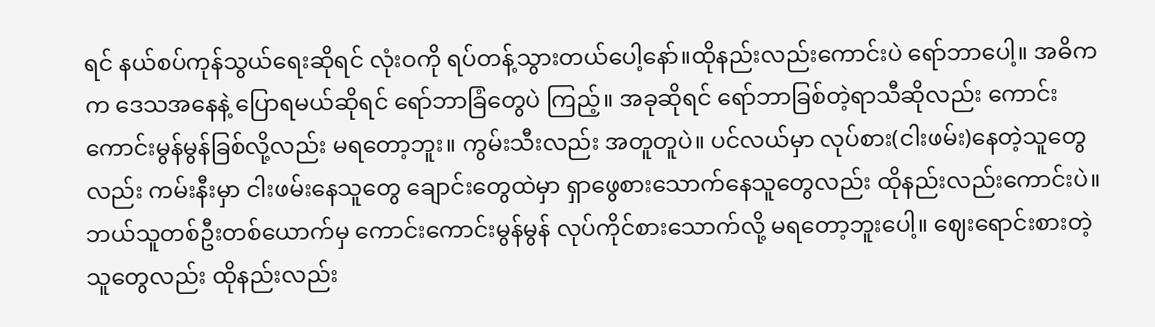ရင် နယ်စပ်ကုန်သွယ်ရေးဆိုရင် လုံးဝကို ရပ်တန့်သွားတယ်ပေါ့နော်။ထိုနည်းလည်းကောင်းပဲ ရော်ဘာပေါ့။ အဓိကက ဒေသအနေနဲ့ ပြောရမယ်ဆိုရင် ရော်ဘာခြံတွေပဲ ကြည့်။ အခုဆိုရင် ရော်ဘာခြစ်တဲ့ရာသီဆိုလည်း ကောင်းကောင်းမွန်မွန်ခြစ်လို့လည်း မရတော့ဘူး။ ကွမ်းသီးလည်း အတူတူပဲ။ ပင်လယ်မှာ လုပ်စား(ငါးဖမ်း)နေတဲ့သူတွေလည်း ကမ်းနီးမှာ ငါးဖမ်းနေသူတွေ ချောင်းတွေထဲမှာ ရှာဖွေစားသောက်နေသူတွေလည်း ထိုနည်းလည်းကောင်းပဲ။ ဘယ်သူတစ်ဦးတစ်ယောက်မှ ကောင်းကောင်းမွန်မွန် လုပ်ကိုင်စားသောက်လို့ မရတော့ဘူးပေါ့။ ဈေးရောင်းစားတဲ့သူတွေလည်း ထိုနည်းလည်း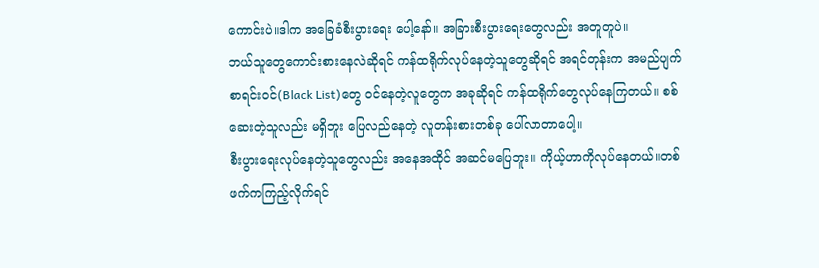ကောင်းပဲ။ဒါက အခြေခံစီးပွားရေး ပေါ့နော်။ အခြားစီးပွားရေးတွေလည်း အတူတူပဲ။
ဘယ်သူတွေကောင်းစားနေလဲဆိုရင် ကန်ထရိုက်လုပ်နေတဲ့သူတွေဆိုရင် အရင်တုန်းက အမည်ပျက်စာရင်းဝင်(Black List)တွေ ဝင်နေတဲ့လူတွေက အခုဆိုရင် ကန်ထရိုက်တွေလုပ်နေကြတယ်။ စစ်ဆေးတဲ့သူလည်း မရှိဘူး ပြေလည်နေတဲ့ လူတန်းစားတစ်ခု ပေါ်လာတာပေါ့။
စီးပွားရေးလုပ်နေတဲ့သူတွေလည်း အနေအထိုင် အဆင်မပြေဘူး။ ကိုယ့်ဟာကိုလုပ်နေတယ်။တစ်ဖက်ကကြည့်လိုက်ရင်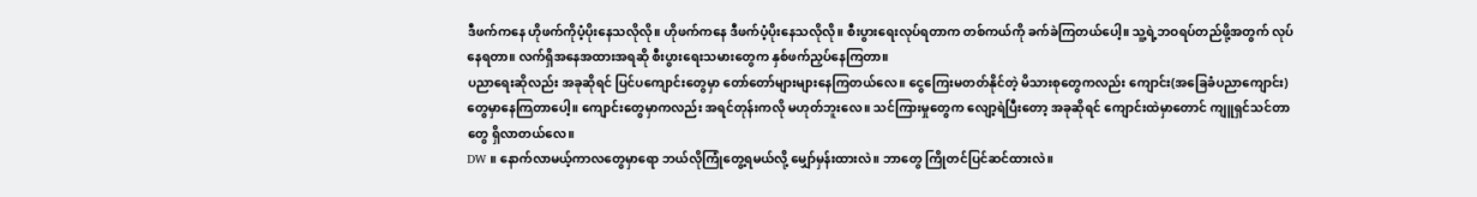ဒီဖက်ကနေ ဟိုဖက်ကိုပံ့ပိုးနေသလိုလို။ ဟိုဖက်ကနေ ဒီဖက်ပံ့ပိုးနေသလိုလို။ စီးပွားရေးလုပ်ရတာက တစ်ကယ်ကို ခက်ခဲကြတယ်ပေါ့။ သူ့ရဲ့ဘဝရပ်တည်ဖို့အတွက် လုပ်နေရတာ။ လက်ရှိအနေအထားအရဆို စီးပွားရေးသမားတွေက နှစ်ဖက်ညှပ်နေကြတာ။
ပညာရေးဆိုလည်း အခုဆိုရင် ပြင်ပကျောင်းတွေမှာ တော်တော်များများနေကြတယ်လေ။ ငွေကြေးမတတ်နိုင်တဲ့ မိသားစုတွေကလည်း ကျောင်း(အခြေခံပညာကျောင်း)တွေမှာနေကြတာပေါ့။ ကျောင်းတွေမှာကလည်း အရင်တုန်းကလို မဟုတ်ဘူးလေ။ သင်ကြားမှုတွေက လျော့ရဲပြီးတော့ အခုဆိုရင် ကျောင်းထဲမှာတောင် ကျူရှင်သင်တာတွေ ရှိလာတယ်လေ။
DW ။ နောက်လာမယ့်ကာလတွေမှာရော ဘယ်လိုကြုံတွေ့ရမယ်လို့ မျှော်မှန်းထားလဲ။ ဘာတွေ ကြိုတင်ပြင်ဆင်ထားလဲ။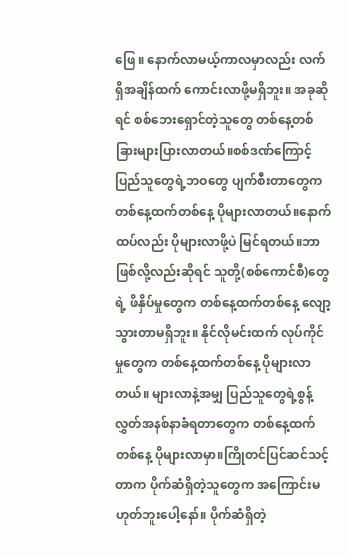ဖြေ ။ နောက်လာမယ့်ကာလမှာလည်း လက်ရှိအချိန်ထက် ကောင်းလာဖို့မရှိဘူး။ အခုဆိုရင် စစ်ဘေးရှောင်တဲ့သူတွေ တစ်နေ့တစ်ခြားများပြားလာတယ်။စစ်ဒဏ်ကြောင့် ပြည်သူတွေရဲ့ဘဝတွေ ပျက်စီးတာတွေက တစ်နေ့ထက်တစ်နေ့ ပိုများလာတယ်။နောက်ထပ်လည်း ပိုများလာဖို့ပဲ မြင်ရတယ်။ဘာဖြစ်လို့လည်းဆိုရင် သူတို့(စစ်ကောင်စီ)တွေရဲ့ ဖိနှိပ်မှုတွေက တစ်နေ့ထက်တစ်နေ့ လျော့သွားတာမရှိဘူး။ နိုင်လိုမင်းထက် လုပ်ကိုင်မှုတွေက တစ်နေ့ထက်တစ်နေ့ ပိုများလာတယ်။ များလာနဲ့အမျှ ပြည်သူတွေရဲ့စွန့်လွှတ်အနစ်နာခံရတာတွေက တစ်နေ့ထက်တစ်နေ့ ပိုများလာမှာ။ကြိုတင်ပြင်ဆင်သင့်တာက ပိုက်ဆံရှိတဲ့သူတွေက အကြောင်းမဟုတ်ဘူးပေါ့နော်။ ပိုက်ဆံရှိတဲ့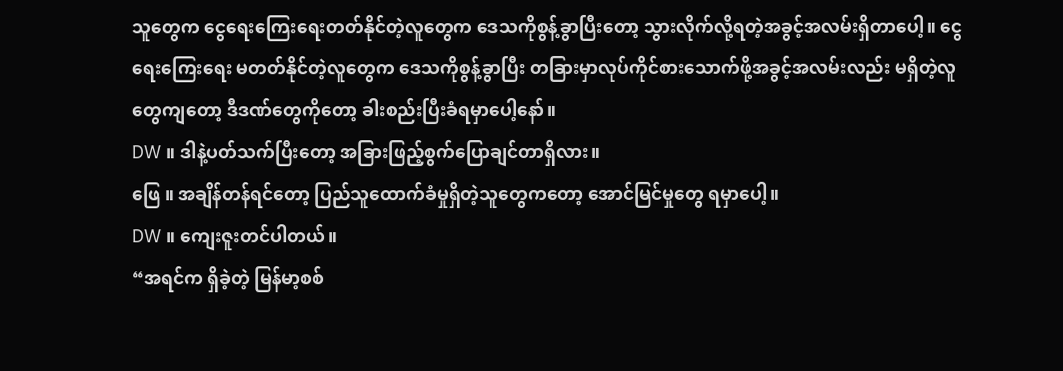သူတွေက ငွေရေးကြေးရေးတတ်နိုင်တဲ့လူတွေက ဒေသကိုစွန့်ခွာပြီးတော့ သွားလိုက်လို့ရတဲ့အခွင့်အလမ်းရှိတာပေါ့။ ငွေရေးကြေးရေး မတတ်နိုင်တဲ့လူတွေက ဒေသကိုစွန့်ခွာပြီး တခြားမှာလုပ်ကိုင်စားသောက်ဖို့အခွင့်အလမ်းလည်း မရှိတဲ့လူတွေကျတော့ ဒီဒဏ်တွေကိုတော့ ခါးစည်းပြီးခံရမှာပေါ့နော်။
DW ။ ဒါနဲ့ပတ်သက်ပြီးတော့ အခြားဖြည့်စွက်ပြောချင်တာရှိလား။
ဖြေ ။ အချိန်တန်ရင်တော့ ပြည်သူထောက်ခံမှုရှိတဲ့သူတွေကတော့ အောင်မြင်မှုတွေ ရမှာပေါ့။
DW ။ ကျေးဇူးတင်ပါတယ်။
“အရင်က ရှိခဲ့တဲ့ မြန်မာ့စစ်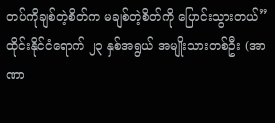တပ်ကိုချစ်တဲ့စိတ်က မချစ်တဲ့စိတ်ကို ပြောင်းသွားတယ်”
ထိုင်းနိုင်ငံရောက် ၂၃ နှစ်အရွယ် အမျိုးသားတစ်ဦး (အာဏာ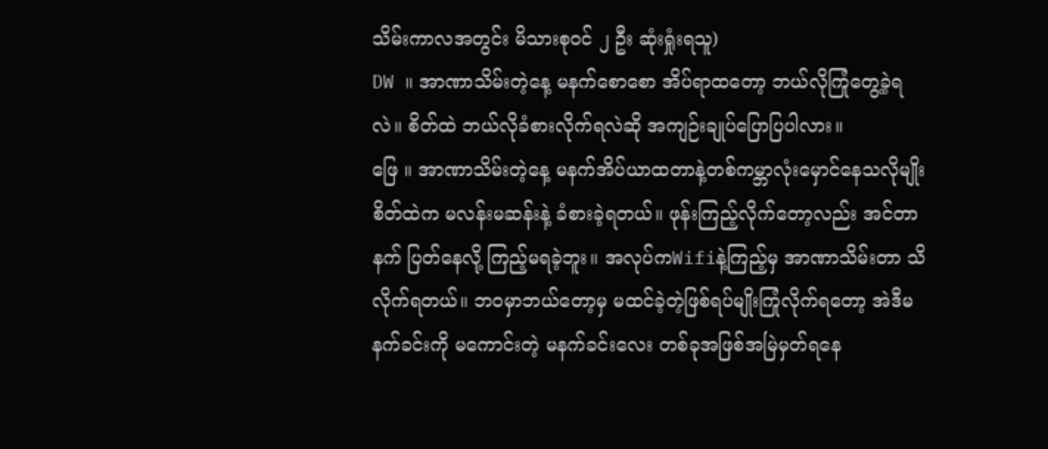သိမ်းကာလအတွင်း မိသားစုဝင် ၂ ဦး ဆုံးရှုံးရသူ)
DW ။ အာဏာသိမ်းတဲ့နေ့ မနက်စောစော အိပ်ရာထတော့ ဘယ်လိုကြုံတွေ့ခဲ့ရလဲ။ စိတ်ထဲ ဘယ်လိုခံစားလိုက်ရလဲဆို အကျဉ်းချုပ်ပြောပြပါလား။
ဖြေ ။ အာဏာသိမ်းတဲ့နေ့ မနက်အိပ်ယာထတာနဲ့တစ်ကမ္ဘာလုံးမှောင်နေသလိုမျိုး စိတ်ထဲက မလန်းမဆန်းနဲ့ ခံစားခဲ့ရတယ်။ ဖုန်းကြည့်လိုက်တော့လည်း အင်တာနက် ပြတ်နေလို့ ကြည့်မရခဲ့ဘူး။ အလုပ်ကWifiနဲ့ကြည့်မှ အာဏာသိမ်းတာ သိလိုက်ရတယ်။ ဘဝမှာဘယ်တော့မှ မထင်ခဲ့တဲ့ဖြစ်ရပ်မျိုးကြုံလိုက်ရတော့ အဲဒီမနက်ခင်းကို မကောင်းတဲ့ မနက်ခင်းလေး တစ်ခုအဖြစ်အမြဲမှတ်ရနေ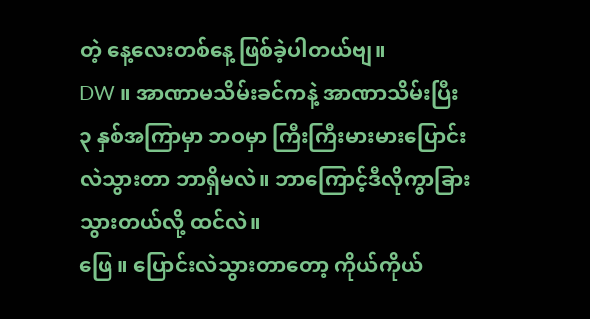တဲ့ နေ့လေးတစ်နေ့ ဖြစ်ခဲ့ပါတယ်ဗျ။
DW ။ အာဏာမသိမ်းခင်ကနဲ့ အာဏာသိမ်းပြီး ၃ နှစ်အကြာမှာ ဘဝမှာ ကြီးကြီးမားမားပြောင်းလဲသွားတာ ဘာရှိမလဲ။ ဘာကြောင့်ဒီလိုကွာခြားသွားတယ်လို့ ထင်လဲ။
ဖြေ ။ ပြောင်းလဲသွားတာတော့ ကိုယ်ကိုယ်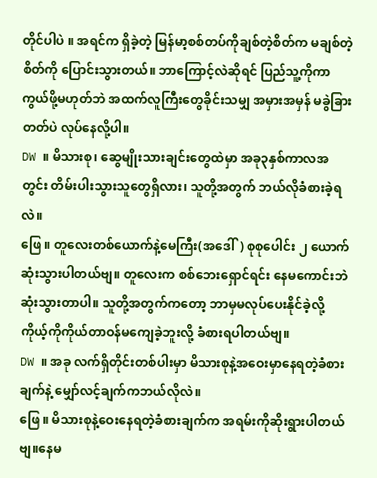တိုင်ပါပဲ ။ အရင်က ရှိခဲ့တဲ့ မြန်မာ့စစ်တပ်ကိုချစ်တဲ့စိတ်က မချစ်တဲ့စိတ်ကို ပြောင်းသွားတယ်။ ဘာကြောင့်လဲဆိုရင် ပြည်သူ့ကိုကာကွယ်ဖို့မဟုတ်ဘဲ အထက်လူကြီးတွေခိုင်းသမျှ အမှားအမှန် မခွဲခြားတတ်ပဲ လုပ်နေလို့ပါ။
DW ။ မိသားစု၊ ဆွေမျိုးသားချင်းတွေထဲမှာ အခု၃နှစ်ကာလအတွင်း တိမ်းပါးသွားသူတွေရှိလား၊ သူတို့အတွက် ဘယ်လိုခံစားခဲ့ရလဲ။
ဖြေ ။ တူလေးတစ်ယောက်နဲ့မေကြီး(အဒေါ်) စုစုပေါင်း ၂ ယောက်ဆုံးသွားပါတယ်ဗျ။ တူလေးက စစ်ဘေးရှောင်ရင်း နေမကောင်းဘဲ ဆုံးသွားတာပါ။ သူတို့အတွက်ကတော့ ဘာမှမလုပ်ပေးနိုင်ခဲ့လို့ ကိုယ့်ကိုကိုယ်တာဝန်မကျေခဲ့ဘူးလို့ ခံစားရပါတယ်ဗျ။
DW ။ အခု လက်ရှိတိုင်းတစ်ပါးမှာ မိသားစုနဲ့အဝေးမှာနေရတဲ့ခံစားချက်နဲ့ မျှော်လင့်ချက်ကဘယ်လိုလဲ။
ဖြေ ။ မိသားစုနဲ့ဝေးနေရတဲ့ခံစားချက်က အရမ်းကိုဆိုးရွားပါတယ်ဗျ။နေမ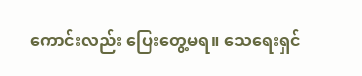ကောင်းလည်း ပြေးတွေ့မရ။ သေရေးရှင်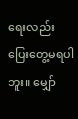ရေးလည်း ပြေးတွေ့မရပါဘူး။ မျှော်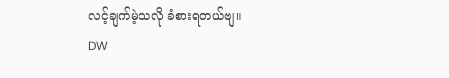လင့်ချက်မဲ့သလို ခံစားရတယ်ဗျ။
DW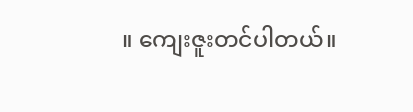။ ကျေးဇူးတင်ပါတယ်။